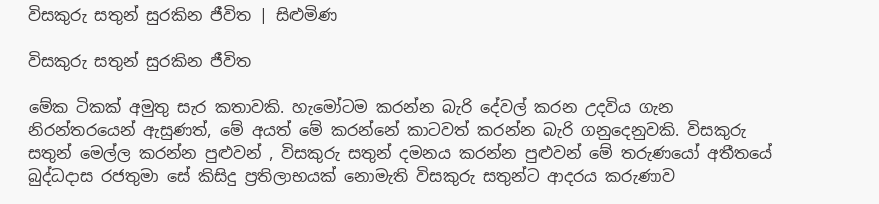විසකුරු සතුන් සුරකින ජීවිත | සිළුමිණ

විසකුරු සතුන් සුරකින ජීවිත

මේක ටිකක් අමුතු සැර කතාවකි. හැමෝටම කරන්න බැරි දේවල් කරන උදවිය ගැන නිරන්තරයෙන් ඇසුණත්, මේ අයත් මේ කරන්නේ කාටවත් කරන්න බැරි ගනුදෙනුවකි. විසකුරු සතුන් මෙල්ල කරන්න පුළුවන් , විසකුරු සතුන් දමනය කරන්න පුළුවන් මේ තරුණයෝ අතීතයේ බුද්ධදාස රජතුමා සේ කිසිදු ප්‍රතිලාභයක් නොමැති විසකුරු සතුන්ට ආදරය කරුණාව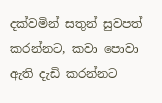දක්වමින් සතුන් සුවපත් කරන්නට, කවා පොවා ඇති දැඩි කරන්නට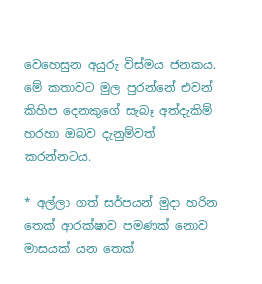වෙහෙසුන අයුරු විස්මය ජනකය. මේ කතාවට මුල පුරන්නේ එවන් කිහිප දෙනකුගේ සැබෑ අත්දැකිම් හරහා ඔබව දැනුම්වත් කරන්නටය.

* අල්ලා ගත් සර්පයන් මුදා හරින තෙක් ආරක්ෂාව පමණක් නොව මාසයක් යන තෙක්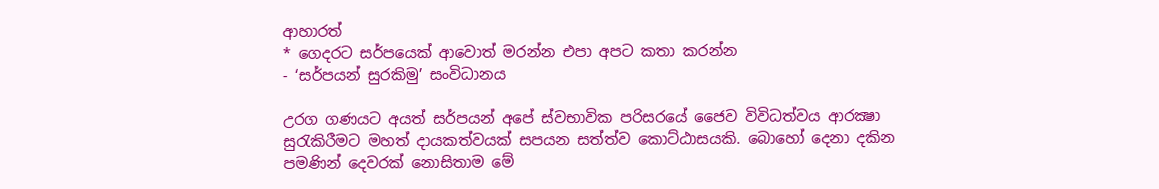ආහාරත්
* ගෙදරට සර්පයෙක් ආවොත් මරන්න එපා අපට කතා කරන්න
- ‘සර්පයන් සුරකිමු’ සංවිධානය

උරග ගණයට අයත් සර්පයන් අපේ ස්‌වභාවික පරිසරයේ ජෛව විවිධත්වය ආරක්‍ෂා සුරැකිරීමට මහත් දායකත්වයක්‌ සපයන සත්ත්ව කොට්‌ඨාසයකි. බොහෝ දෙනා දකින පමණින් දෙවරක් නොසිතාම මේ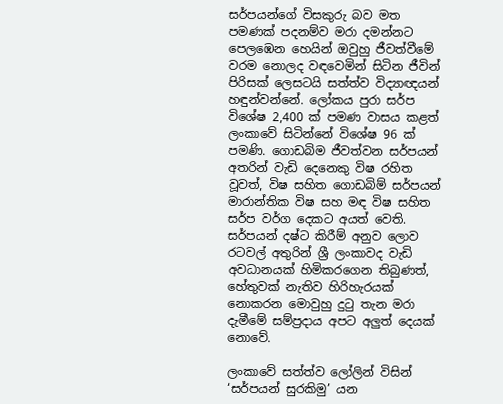සර්පයන්ගේ විසකුරු බව මත පමණක්‌ පදනම්ව මරා දමන්නට පෙලඹෙන හෙයින් ඔවුහු ජීවත්වීමේ වරම නොලද වඳවෙමින් සිටින ජීවින් පිරිසක් ලෙසටයි සත්ත්ව විද්‍යාඥයන් හඳුන්වන්නේ. ලෝකය පුරා සර්ප විශේෂ 2,400 ක්‌ පමණ වාසය කළත් ලංකාවේ සිටින්නේ විශේෂ 96 ක්‌ පමණි. ගොඩබිම ජීවත්වන සර්පයන් අතරින් වැඩි දෙනෙකු විෂ රහිත වූවත්, විෂ සහිත ගොඩබිම් සර්පයන් මාරාන්තික විෂ සහ මඳ විෂ සහිත සර්ප වර්ග දෙකට අයත් වෙති. සර්පයන් දෂ්ට කිරීම් අනුව ලොව රටවල් අතුරින් ශ්‍රී ලංකාවද වැඩි අවධානයක්‌ හිමිකරගෙන තිබුණත්, හේතුවක් නැතිව හිරිහැරයක් නොකරන මොවුහු දුටු තැන මරා දැමීමේ සම්ප්‍රදාය අපට අලුත් දෙයක් නොවේ.

ලංකාවේ සත්ත්ව ලෝලින් විසින් ‘සර්පයන් සුරකිමු’ යන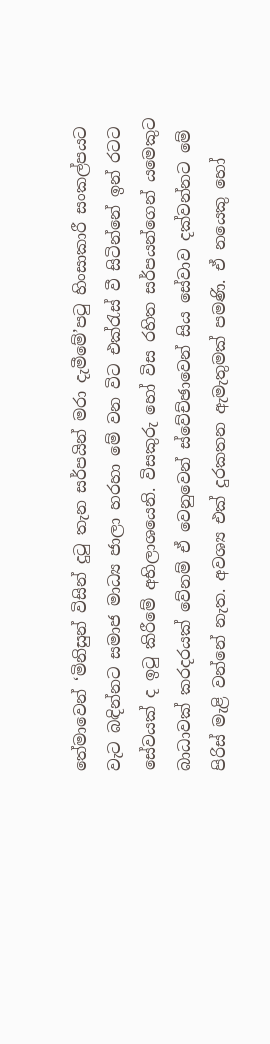තේමාවෙන් ‘මිනිසුන් විසින් දුටු තැන සර්පයින් මරා දැමීමේ’පටු හිංසාකාරී සංකල්පයට වැට බඳින්නට සමාජ මාධ්‍ය ජාලා හරහා මේ වන විට එක්රැස් වී සිටින්නේ ඉන් රටට සේවයක් ද ඉටු කිරීමේ අභිලාශයෙනි. විසකුරු හෝ විස රහිත සර්පයන්ගෙන් යමෙකුට බාධාවක් කරදරයක් වේනම් ඒ වෙනුවෙන් ස්වේච්ඡාවෙන් සිය සේවාව දක්වන්නට මේ පිරිස් මැළි වන්නේ නැත. අවශ්‍ය එක් දුරකතන ඇමැතුමක් පමණි. ඒ නයෙකු හෝ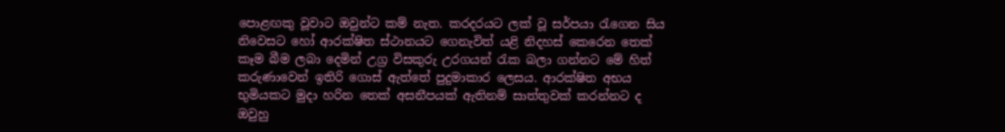පොළඟකු වූවාට ඔවුන්ට කම් නැත. කරදරයට ලක් වූ සර්පයා රැගෙන සිය නිවෙසට හෝ ආරක්ෂිත ස්ථානයට ගෙනැවිත් යළි නිදහස් කෙරෙන තෙක් කෑම බීම ලබා දෙමින් උග්‍ර විසකුරු උරගයන් රැක බලා ගන්නට මේ හිත් කරුණාවෙන් ඉතිරි ගොස් ඇත්තේ පුදුමාකාර ලෙසය. ආරක්ෂිත අභය භුමියකට මුදා හරින තෙක් අසනීපයක් ඇතිනම් සාත්තුවක් කරන්නට ද ඔවුහු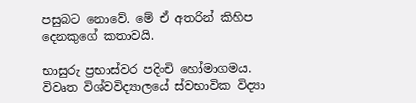පසුබට නොවේ. මේ ඒ අතරින් කිහිප දෙනකුගේ කතාවයි.

භාසුරු ප්‍රභාස්වර පදිංචි හෝමාගමය. විවෘත විශ්වවිද්‍යාලයේ ස්වභාවික විද්‍යා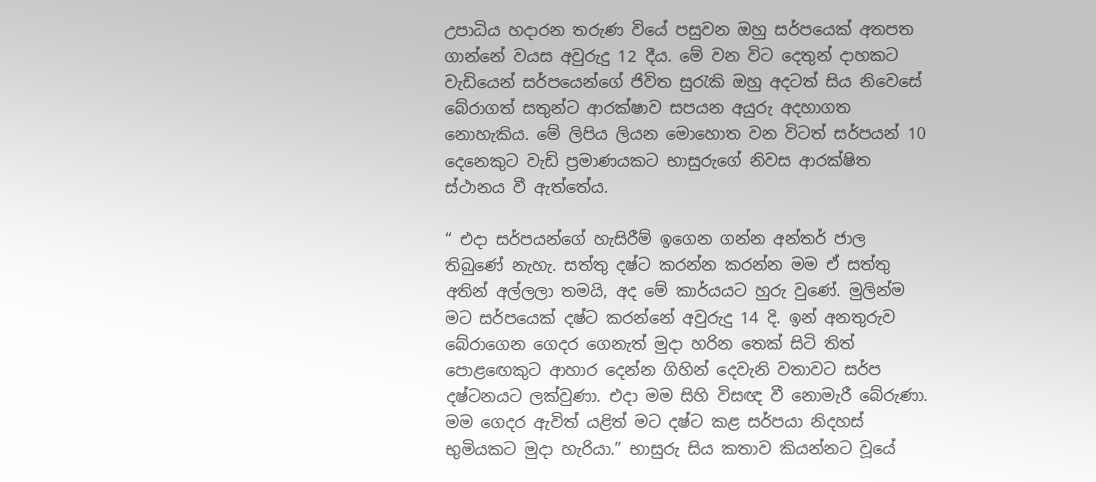උපාධිය හදාරන තරුණ වියේ පසුවන ඔහු සර්පයෙක් අතපත ගාන්නේ වයස අවුරුදු 12 දීය. මේ වන විට දෙතුන් දාහකට වැඩියෙන් සර්පයෙන්ගේ ජිවිත සුරැකි ඔහු අදටත් සිය නිවෙසේ බේරාගත් සතුන්ට ආරක්ෂාව සපයන අයුරු අදහාගත නොහැකිය. මේ ලිපිය ලියන මොහොත වන විටත් සර්පයන් 10 දෙනෙකුට වැඩි ප්‍රමාණයකට භාසුරුගේ නිවස ආරක්ෂිත ස්ථානය වී ඇත්තේය.

“ එදා සර්පයන්ගේ හැසිරීම් ඉගෙන ගන්න අන්තර් ජාල තිබුණේ නැහැ. සත්තු දෂ්ට කරන්න කරන්න මම ඒ සත්තු අතින් අල්ලලා තමයි, අද මේ කාර්යයට හුරු වුණේ. මුලින්ම මට සර්පයෙක් දෂ්ට කරන්නේ අවුරුදු 14 දි. ඉන් අනතුරුව බේරාගෙන ගෙදර ගෙනැත් මුදා හරින තෙක් සිටි තිත් පොළඟෙකුට ආහාර දෙන්න ගිහින් දෙවැනි වතාවට සර්ප දෂ්ටනයට ලක්වුණා. එදා මම සිහි විසඥ වී නොමැරී බේරුණා. මම ගෙදර ඇවිත් යළිත් මට දෂ්ට කළ සර්පයා නිදහස් භුමියකට මුදා හැරියා.” භාසුරු සිය කතාව කියන්නට වූයේ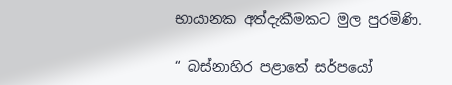භායානක අත්දැකීමකට මුල පුරමිණි.

“ බස්නාහිර පළාතේ සර්පයෝ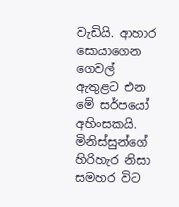වැඩියි. ආහාර සොයාගෙන ගෙවල් ඇතුළට එන මේ සර්පයෝ අහිංසකයි. මිනිස්සුන්ගේ හිරිහැර නිසා සමහර විට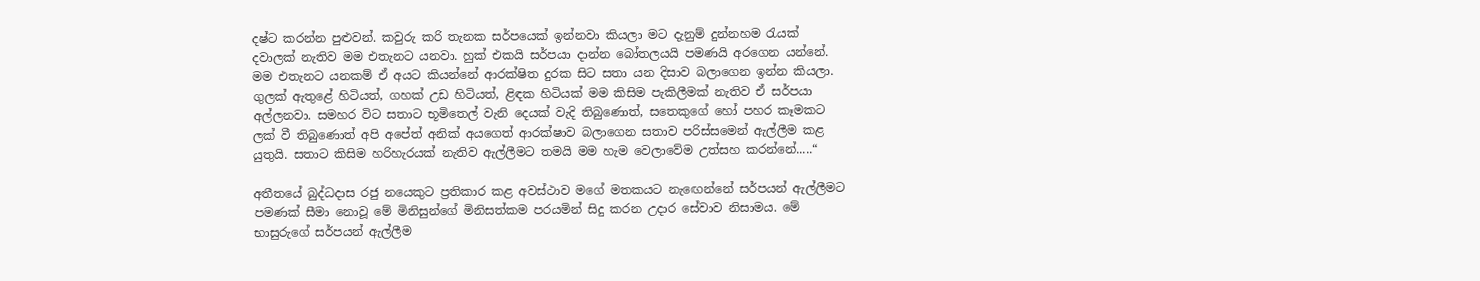දෂ්ට කරන්න පුළුවන්. කවුරු කරි තැනක සර්පයෙක් ඉන්නවා කියලා මට දැනුම් දුන්නහම රැයක් දවාලක් නැතිව මම එතැනට යනවා. හුක් එකයි සර්පයා දාන්න බෝතලයයි පමණයි අරගෙන යන්නේ. මම එතැනට යනකම් ඒ අයට කියන්නේ ආරක්ෂිත දුරක සිට සතා යන දිසාව බලාගෙන ඉන්න කියලා. ගුලක් ඇතුළේ හිටියත්, ගහක් උඩ හිටියත්, ළිඳක හිටියක් මම කිසිම පැකිලීමක් නැතිව ඒ සර්පයා අල්ලනවා. සමහර විට සතාට භූමිතෙල් වැනි දෙයක් වැදි තිබුණොත්, සතෙකුගේ හෝ පහර කෑමකට ලක් වී තිබුණොත් අපි අපේත් අනික් අයගෙත් ආරක්ෂාව බලාගෙන සතාව පරිස්සමෙන් ඇල්ලීම කළ යුතුයි. සතාට කිසිම හරිහැරයක් නැතිව ඇල්ලීමට තමයි මම හැම වෙලාවේම උත්සහ කරන්නේ.....“

අතීතයේ බුද්ධදාස රජු නයෙකුට ප්‍රතිකාර කළ අවස්ථාව මගේ මතකයට නැඟෙන්නේ සර්පයන් ඇල්ලීමට පමණක් සීමා නොවූ මේ මිනිසුන්ගේ මිනිසත්කම පරයමින් සිදු කරන උදාර සේවාව නිසාමය. මේ භාසුරුගේ සර්පයන් ඇල්ලීම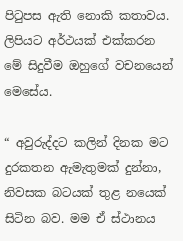පිටුපස ඇති නොකි කතාවය. ලිපියට අර්ථයක් එක්කරන මේ සිදුවීම ඔහුගේ වචනයෙන් මෙසේය.

“ අවුරුද්දට කලින් දිනක මට දුරකතන ඇමැතුමක් දුන්නා, නිවසක බටයක් තුළ නයෙක් සිටින බව. මම ඒ ස්ථානය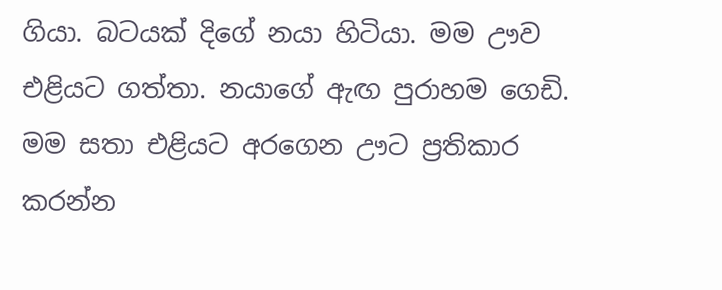ගියා. බටයක් දිගේ නයා හිටියා. මම ඌව එළියට ගත්තා. නයාගේ ඇඟ පුරාහම ගෙඩි. මම සතා එළියට අරගෙන ඌට ප්‍රතිකාර කරන්න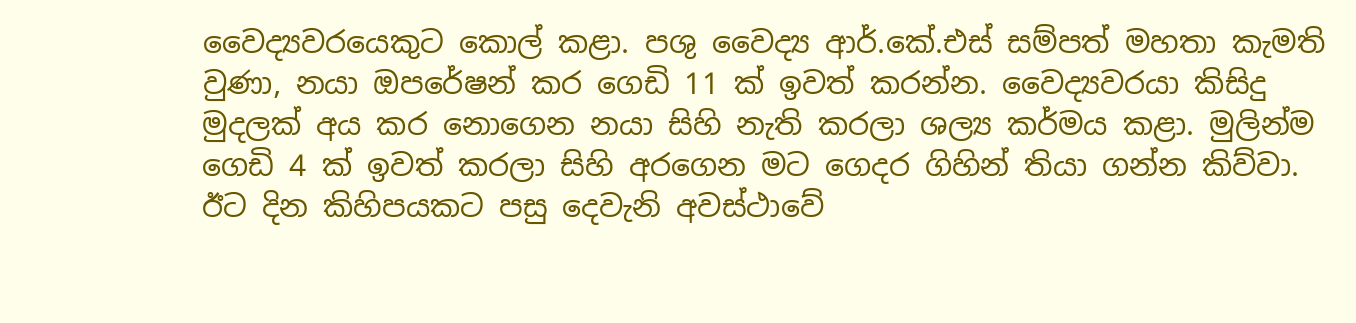වෛද්‍යවරයෙකුට කොල් කළා. පශු වෛද්‍ය ආර්.කේ.එස් සම්පත් මහතා කැමති වුණා, නයා ඔපරේෂන් කර ගෙඩි 11 ක් ඉවත් කරන්න. වෛද්‍යවරයා කිසිදු මුදලක් අය කර නොගෙන නයා සිහි නැති කරලා ශල්‍ය කර්මය කළා. මුලින්ම ගෙඩි 4 ක් ඉවත් කරලා සිහි අරගෙන මට ගෙදර ගිහින් තියා ගන්න කිව්වා. ඊට දින කිහිපයකට පසු දෙවැනි අවස්ථාවේ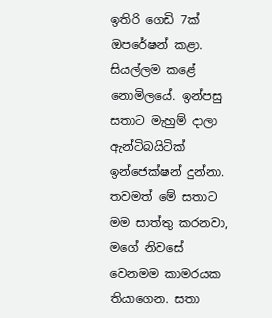ඉතිරි ගෙඩි 7ක් ඔපරේෂන් කළා. සියල්ලම කළේ නොමිලයේ. ඉන්පසු සතාට මැහුම් දාලා ඇන්ටිබයිටික් ඉන්ජෙක්ෂන් දුන්නා. තවමත් මේ සතාට මම සාත්තු කරනවා, මගේ නිවසේ වෙනමම කාමරයක තියාගෙන. සතා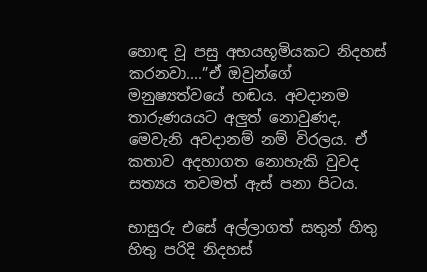හොඳ වූ පසු අභයභූමියකට නිදහස් කරනවා....”ඒ ඔවුන්ගේ මනුෂ්‍යත්වයේ හඬය. අවදානම තාරුණයයට අලුත් නොවුණද, මෙවැනි අවදානම් නම් විරලය. ඒ කතාව අදහාගත නොහැකි වුවද සත්‍යය තවමත් ඇස් පනා පිටය.

භාසුරු එසේ අල්ලාගත් සතුන් හිතු හිතු පරිදි නිදහස්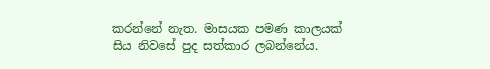කරන්නේ නැත. මාසයක පමණ කාලයක් සිය නිවසේ පුද සත්කාර ලබන්නේය.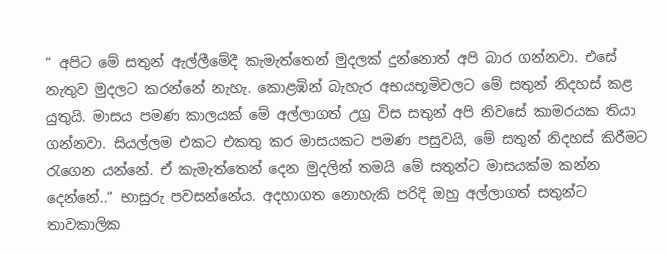“ අපිට මේ සතුන් ඇල්ලීමේදී කැමැත්තෙන් මුදලක් දුන්නොත් අපි බාර ගන්නවා. එසේ නැතුව මුදලට කරන්නේ නැහැ. කොළඹින් බැහැර අභයභූමිවලට මේ සතුන් නිදහස් කළ යුතුයි. මාසය පමණ කාලයක් මේ අල්ලාගත් උග්‍ර විස සතුන් අපි නිවසේ කාමරයක තියා ගන්නවා. සියල්ලම එකට එකතු කර මාසයකට පමණ පසුවයි, මේ සතුන් නිදහස් කිරීමට රැගෙන යන්නේ. ඒ කැමැත්තෙන් දෙන මුදලින් තමයි මේ සතුන්ට මාසයක්ම කන්න දෙන්නේ..“ භාසුරු පවසන්නේය. අදහාගත නොහැකි පරිදි ඔහු අල්ලාගත් සතුන්ට තාවකාලික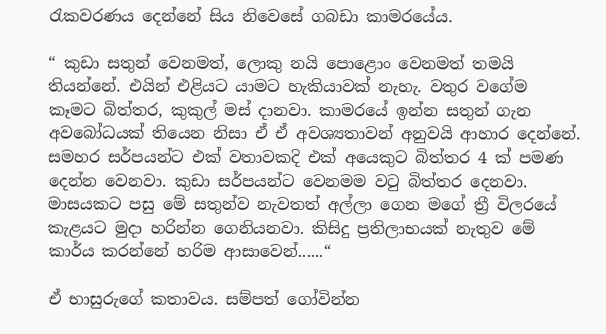රැකවරණය දෙන්නේ සිය නිවෙසේ ගබඩා කාමරයේය.

“ කුඩා සතුන් වෙනමත්, ලොකු නයි පොළොං වෙනමත් තමයි තියන්නේ. එයින් එළියට යාමට හැකියාවක් නැහැ. වතුර වගේම කෑමට බිත්තර, කුකුල් මස් දානවා. කාමරයේ ඉන්න සතුන් ගැන අවබෝධයක් තියෙන නිසා ඒ ඒ අවශ්‍යතාවන් අනුවයි ආහාර දෙන්නේ. සමහර සර්පයන්ට එක් වතාවකදි එක් අයෙකුට බිත්තර 4 ක් පමණ දෙන්න වෙනවා. කුඩා සර්පයන්ට වෙනමම වටු බිත්තර දෙනවා. මාසයකට පසු මේ සතුන්ව නැවතත් අල්ලා ගෙන මගේ ත්‍රී විලරයේ කැළයට මුදා හරින්න ගෙනියනවා. කිසිදු ප්‍රතිලාභයක් නැතුව මේ කාර්ය කරන්නේ හරිම ආසාවෙන්......“

ඒ භාසුරුගේ කතාවය. සම්පත් ගෝවින්න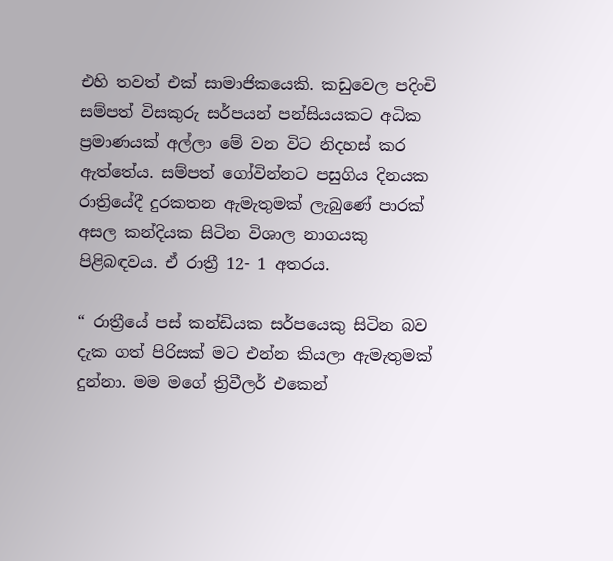එහි තවත් එක් සාමාජිකයෙකි. කඩුවෙල පදිංචි සම්පත් විසකුරු සර්පයන් පන්සියයකට අධික ප්‍රමාණයක් අල්ලා මේ වන විට නිදහස් කර ඇත්තේය. සම්පත් ගෝවින්නට පසුගිය දිනයක රාත්‍රියේදී දුරකතන ඇමැතුමක් ලැබුණේ පාරක් අසල කන්දියක සිටින විශාල නාගයකු පිළිබඳවය. ඒ රාත්‍රී 12- 1 අතරය‍.

“ රාත්‍රීයේ පස් කන්ඩියක සර්පයෙකු සිටින බව දැක ගත් පිරිසක් මට එන්න කියලා ඇමැතුමක් දුන්නා. මම මගේ ත්‍රිවීලර් එකෙන්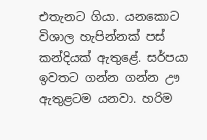එතැනට ගියා. යනකොට විශාල හැපින්නක් පස් කන්දියක් ඇතුළේ. සර්පයා ඉවතට ගන්න ගන්න ඌ ඇතුළටම යනවා. හරිම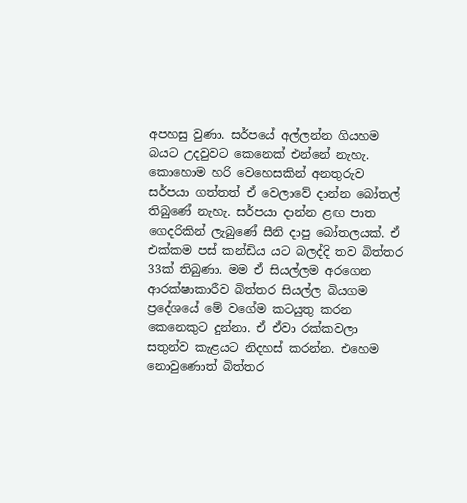අපහසු වුණා. සර්පයේ අල්ලන්න ගියහම බයට උදවුවට කෙනෙක් එන්නේ නැහැ. කොහොම හරි වෙහෙසකින් අනතුරුව සර්පයා ගත්තත් ඒ වෙලාවේ දාන්න බෝතල් තිබුණේ නැහැ. සර්පයා දාන්න ළඟ පාත ගෙදරිකින් ලැබුණේ සීනි දාපු බෝතලයක්. ඒ එක්කම පස් කන්ඩිය යට බලද්දි තව බිත්තර 33ක් තිබුණා. මම ඒ සියල්ලම අරගෙන ආරක්ෂාකාරීව බිත්තර සියල්ල බියගම ප්‍රදේශයේ මේ වගේම කටයුතු කරන කෙනෙකුට දුන්නා. ඒ ඒවා රක්කවලා සතුන්ව කැළයට නිදහස් කරන්න. එහෙම නොවුණොත් බිත්තර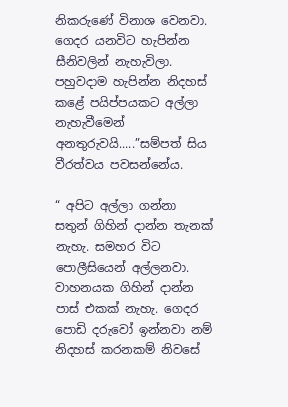නිකරුණේ විනාශ වෙනවා. ගෙදර යනවිට හැපින්න සීනිවලින් නැහැවිලා. පහුවදාම හැපින්න නිදහස් කළේ පයිප්පයකට අල්ලා නැහැවීමෙන් අනතුරුවයි.....”සම්පත් සිය වීරත්වය පවසන්නේය.

“ අපිට අල්ලා ගන්නා සතුන් ගිහින් දාන්න තැනක් නැහැ. සමහර විට පොලීසියෙන් අල්ලනවා. වාහනයක ගිහින් දාන්න පාස් එකක් නැහැ. ගෙදර පොඩි දරුවෝ ඉන්නවා නම් නිදහස් කරනකම් නිවසේ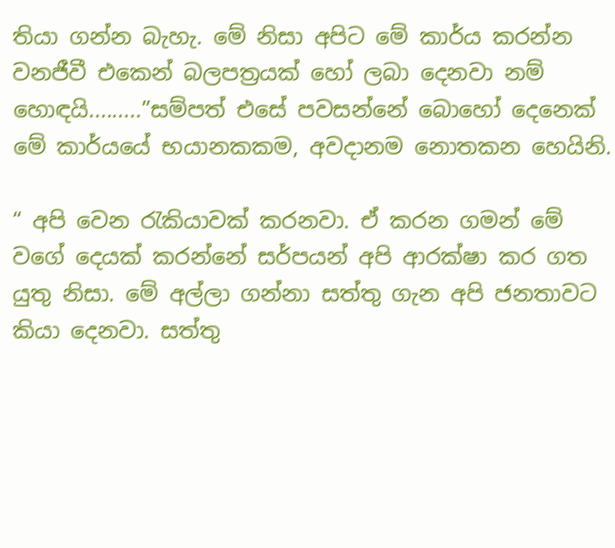තියා ගන්න බැහැ. මේ නිසා අපිට මේ කාර්ය කරන්න වනජීවී එකෙන් බලපත්‍රයක් හෝ ලබා දෙනවා නම් හොඳයි.........”සම්පත් එසේ පවසන්නේ බොහෝ දෙනෙක් මේ කාර්යයේ භයානකකම, අවදානම නොතකන හෙයිනි.

“ අපි වෙන රැකියාවක් කරනවා. ඒ කරන ගමන් මේ වගේ දෙයක් කරන්නේ සර්පයන් අපි ආරක්ෂා කර ගත යුතු නිසා. මේ අල්ලා ගන්නා සත්තු ගැන අපි ජනතාවට කියා දෙනවා. සත්තු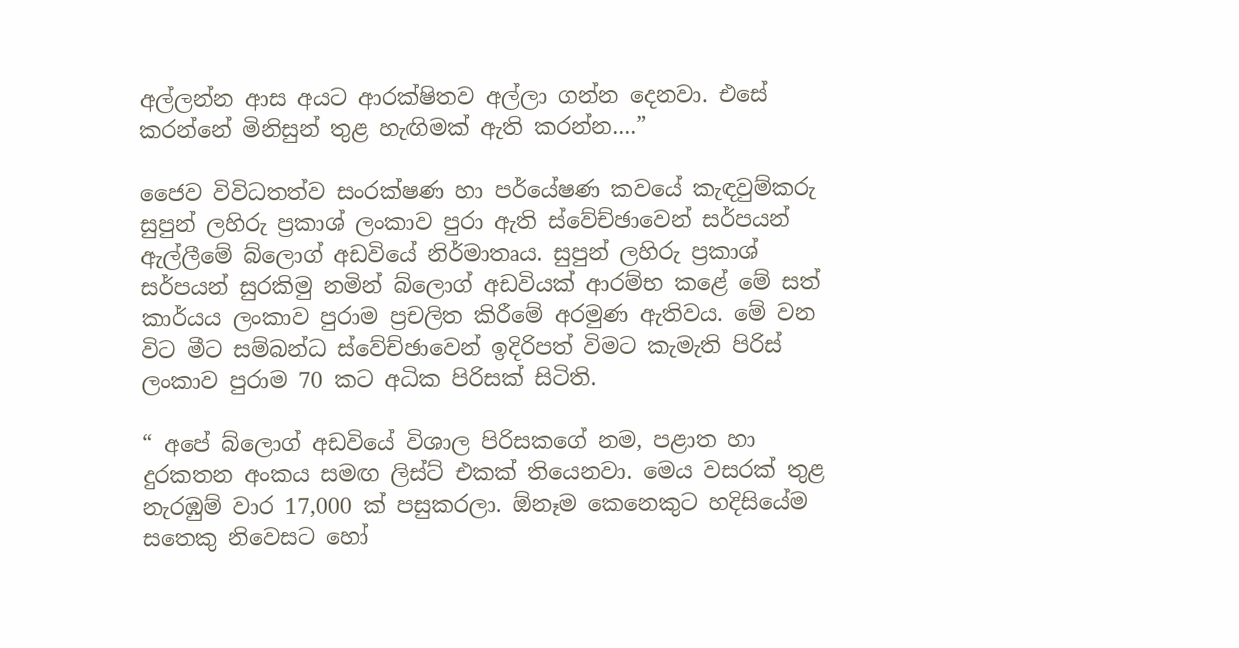අල්ලන්න ආස අයට ආරක්ෂිතව අල්ලා ගන්න දෙනවා. එසේ කරන්නේ මිනිසුන් තුළ හැඟිමක් ඇති කරන්න....”

ජෛව විවිධතත්ව සංරක්ෂණ හා පර්යේෂණ කවයේ කැඳවුම්කරු සුපුන් ලහිරු ප්‍රකාශ් ලංකාව පුරා ඇති ස්වේච්ඡාවෙන් සර්පයන් ඇල්ලීමේ බ්ලොග් අඩවියේ නිර්මාතෘය. සුපුන් ලහිරු ප්‍රකාශ් සර්පයන් සුරකිමු නමින් බ්ලොග් අඩවියක් ආරම්භ කළේ මේ සත් කාර්යය ලංකාව පුරාම ප්‍රචලිත කිරීමේ අරමුණ ඇතිවය. මේ වන විට මීට සම්බන්ධ ස්වේච්ඡාවෙන් ඉදිරිපත් විමට කැමැති පිරිස් ලංකාව පුරාම 70 කට අධික පිරිසක් සිටිති.

“ අපේ බ්ලොග් අඩවියේ විශාල පිරිසකගේ නම, පළාත හා දුරකතන අංකය සමඟ ලිස්ට් එකක් තියෙනවා. මෙය වසරක් තුළ නැරඹුම් වාර 17,000 ක් පසුකරලා. ඕනෑම කෙනෙකුට හදිසියේම සතෙකු නිවෙසට හෝ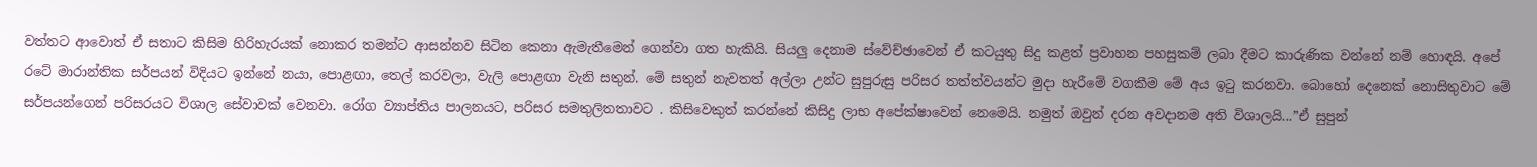වත්තට ආවොත් ඒ සතාට කිසිම හිරිහැරයක් නොකර තමන්ට ආසන්නව සිටින කෙනා ඇමැතීමෙන් ගෙන්වා ගත හැකියි. සියලු දෙනාම ස්වේච්ඡාවෙන් ඒ කටයුතු සිදු කළත් ප්‍රවාහන පහසුකම් ලබා දීමට කාරුණික වන්නේ නම් හොඳයි. අපේ රටේ මාරාන්තික සර්පයන් විදියට ඉන්නේ නයා, පොළඟා, තෙල් කරවලා, වැලි පොළඟා වැනි සතුන්. මේ සතුන් නැවතත් අල්ලා උන්ට සුපුරුසු පරිසර තත්ත්වයන්ට මුදා හැරීමේ වගකීම මේ අය ඉටු කරනවා. බොහෝ දෙනෙක් නොසිතුවාට මේ සර්පයන්ගෙන් පරිසරයට විශාල සේවාවක් වෙනවා. රෝග ව්‍යාප්තිය පාලනයට, පරිසර සමතුලිතතාවට . කිසිවෙකුත් කරන්නේ කිසිදු ලාභ අපේක්ෂාවෙන් නෙමෙයි. නමුත් ඔවුන් දරන අවදානම අති විශාලයි...”ඒ සුපුන්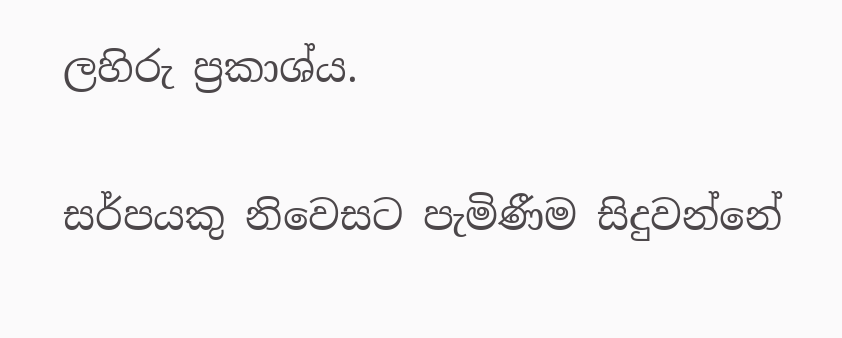ලහිරු ප්‍රකාශ්ය.

සර්පයකු නිවෙසට පැමිණීම සිදුවන්නේ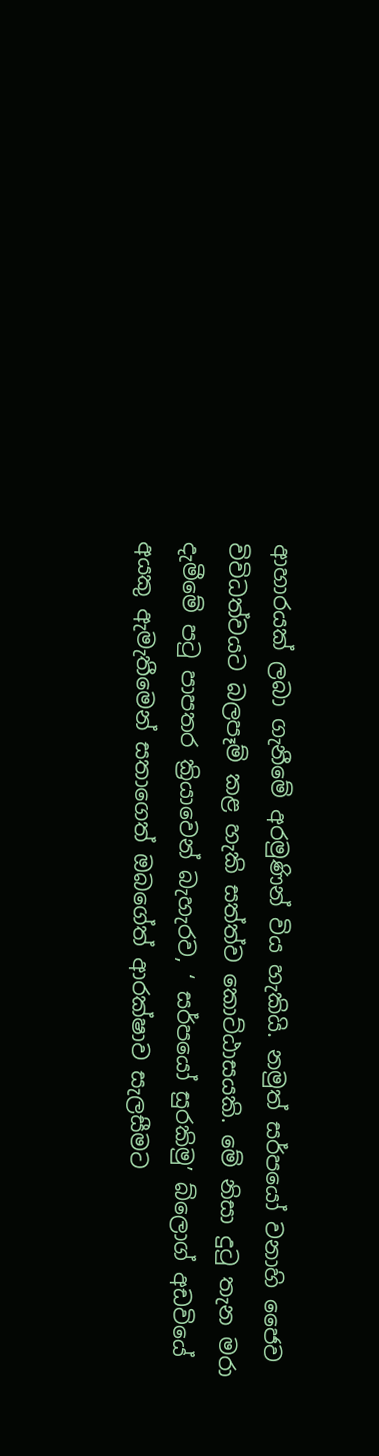ආහාරයක් ලබා ගැනීමේ අරමුණින් විය හැකියි. නමුත් සර්පයෝ වනාහි ජෛව විවිධත්වයට බලපෑම් කළ හැකි සත්ත්ව කොට්ඨාසයකි. මේ නිසා දුටු තැන මරා දැමීමේ පටු පාපතර ක්‍රියාවෙන් බැහැරව, ‘ සර්පයෝ සුරකිමු’ බ්ලොග් අඩවියේ අයකු ඇමැතීමෙන් සතාගෙත් ඔබගේත් ආරක්ෂාව සැලසීමට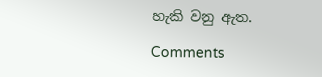හැකි වනු ඇත.

Comments